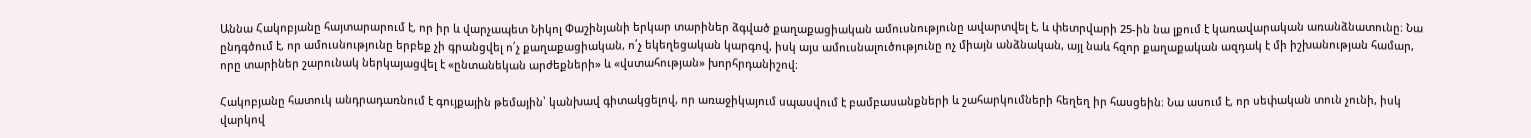Աննա Հակոբյանը հայտարարում է, որ իր և վարչապետ Նիկոլ Փաշինյանի երկար տարիներ ձգված քաղաքացիական ամուսնությունը ավարտվել է, և փետրվարի 25-ին նա լքում է կառավարական առանձնատունը։ Նա ընդգծում է, որ ամուսնությունը երբեք չի գրանցվել ո՛չ քաղաքացիական, ո՛չ եկեղեցական կարգով, իսկ այս ամուսնալուծությունը ոչ միայն անձնական, այլ նաև հզոր քաղաքական ազդակ է մի իշխանության համար, որը տարիներ շարունակ ներկայացվել է «ընտանեկան արժեքների» և «վստահության» խորհրդանիշով։

Հակոբյանը հատուկ անդրադառնում է գույքային թեմային՝ կանխավ գիտակցելով, որ առաջիկայում սպասվում է բամբասանքների և շահարկումների հեղեղ իր հասցեին։ Նա ասում է, որ սեփական տուն չունի, իսկ վարկով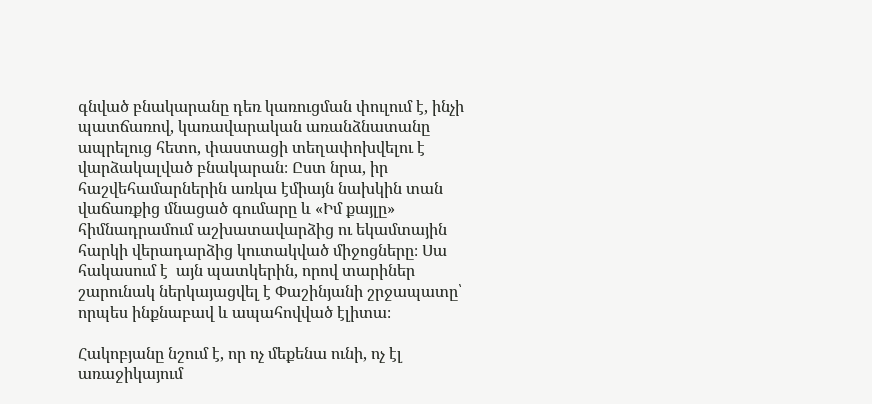գնված բնակարանը դեռ կառուցման փուլում է, ինչի պատճառով, կառավարական առանձնատանը ապրելուց հետո, փաստացի տեղափոխվելու է վարձակալված բնակարան։ Ըստ նրա, իր հաշվեհամարներին առկա էմիայն նախկին տան վաճառքից մնացած գումարը և «Իմ քայլը» հիմնադրամում աշխատավարձից ու եկամտային հարկի վերադարձից կուտակված միջոցները։ Սա հակասում է  այն պատկերին, որով տարիներ շարունակ ներկայացվել է Փաշինյանի շրջապատը՝ որպես ինքնաբավ և ապահովված էլիտա։

Հակոբյանը նշում է, որ ոչ մեքենա ունի, ոչ էլ առաջիկայում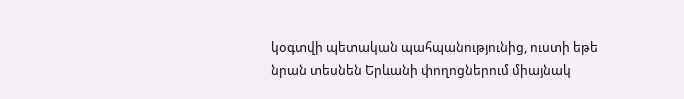կօգտվի պետական պահպանությունից, ուստի եթե նրան տեսնեն Երևանի փողոցներում միայնակ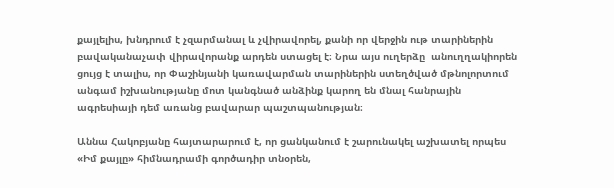քայլելիս, խնդրում է չզարմանալ և չվիրավորել, քանի որ վերջին ութ տարիներին բավականաչափ վիրավորանք արդեն ստացել է։ Նրա այս ուղերձը  անուղղակիորեն ցույց է տալիս, որ Փաշինյանի կառավարման տարիներին ստեղծված մթնոլորտում անգամ իշխանությանը մոտ կանգնած անձինք կարող են մնալ հանրային ագրեսիայի դեմ առանց բավարար պաշտպանության։

Աննա Հակոբյանը հայտարարում է, որ ցանկանում է շարունակել աշխատել որպես «Իմ քայլը» հիմնադրամի գործադիր տնօրեն,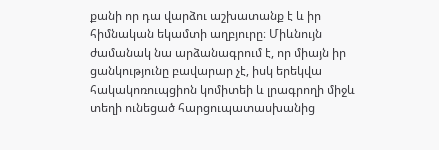քանի որ դա վարձու աշխատանք է և իր հիմնական եկամտի աղբյուրը։ Միևնույն ժամանակ նա արձանագրում է, որ միայն իր ցանկությունը բավարար չէ, իսկ երեկվա հակակոռուպցիոն կոմիտեի և լրագրողի միջև տեղի ունեցած հարցուպատասխանից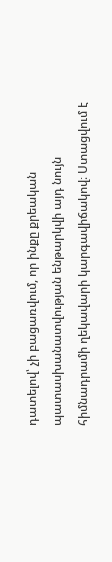դատելով՝ չի բացառվում, որ ինքը քրեական պատասխանատվության ենթարկվի այդ նույն հիմնադրամի ղեկավարի կարգավիճակով։ Ստացվում է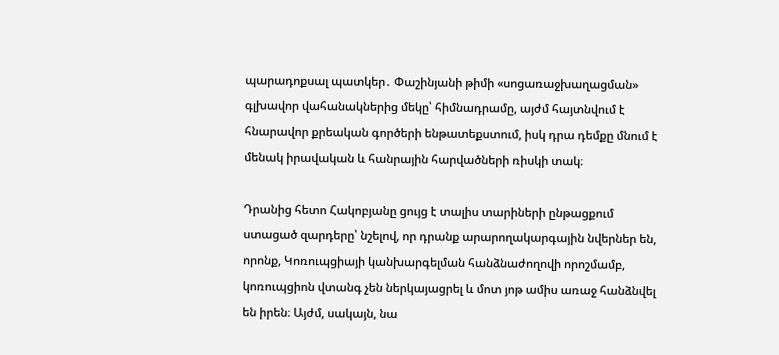պարադոքսալ պատկեր․ Փաշինյանի թիմի «սոցառաջխաղացման» գլխավոր վահանակներից մեկը՝ հիմնադրամը, այժմ հայտնվում է հնարավոր քրեական գործերի ենթատեքստում, իսկ դրա դեմքը մնում է մենակ իրավական և հանրային հարվածների ռիսկի տակ։

Դրանից հետո Հակոբյանը ցույց է տալիս տարիների ընթացքում ստացած զարդերը՝ նշելով, որ դրանք արարողակարգային նվերներ են, որոնք, Կոռուպցիայի կանխարգելման հանձնաժողովի որոշմամբ, կոռուպցիոն վտանգ չեն ներկայացրել և մոտ յոթ ամիս առաջ հանձնվել են իրեն։ Այժմ, սակայն, նա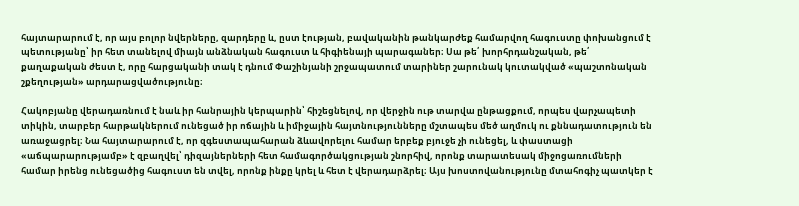հայտարարում է, որ այս բոլոր նվերները, զարդերը և, ըստ էության, բավականին թանկարժեք համարվող հագուստը փոխանցում է պետությանը՝ իր հետ տանելով միայն անձնական հագուստ և հիգիենայի պարագաներ։ Սա թե՛ խորհրդանշական, թե՛ քաղաքական ժեստ է, որը հարցականի տակ է դնում Փաշինյանի շրջապատում տարիներ շարունակ կուտակված «պաշտոնական շքեղության» արդարացվածությունը։

Հակոբյանը վերադառնում է նաև իր հանրային կերպարին՝ հիշեցնելով, որ վերջին ութ տարվա ընթացքում, որպես վարչապետի տիկին, տարբեր հարթակներում ունեցած իր ոճային և իմիջային հայտնությունները մշտապես մեծ աղմուկ ու քննադատություն են առաջացրել։ Նա հայտարարում է, որ զգեստապահարան ձևավորելու համար երբեք բյուջե չի ունեցել, և փաստացի «աճպարարությամբ» է զբաղվել՝ դիզայներների հետ համագործակցության շնորհիվ, որոնք տարատեսակ միջոցառումների համար իրենց ունեցածից հագուստ են տվել, որոնք ինքը կրել և հետ է վերադարձրել։ Այս խոստովանությունը մտահոգիչ պատկեր է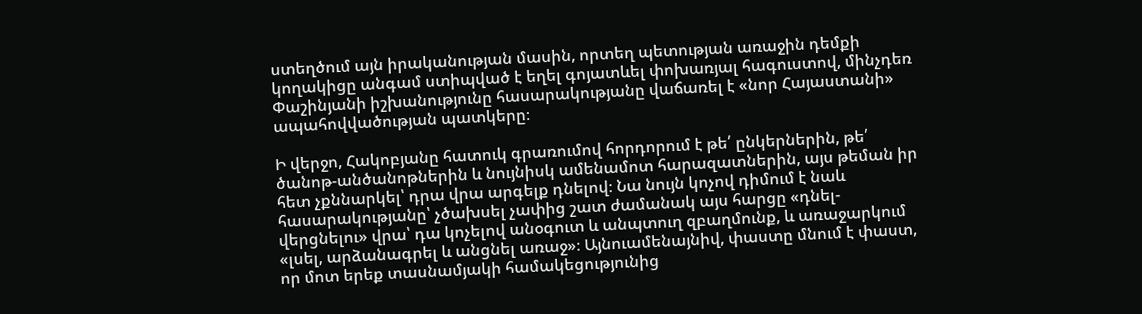ստեղծում այն իրականության մասին, որտեղ պետության առաջին դեմքի կողակիցը անգամ ստիպված է եղել գոյատևել փոխառյալ հագուստով, մինչդեռ Փաշինյանի իշխանությունը հասարակությանը վաճառել է «նոր Հայաստանի» ապահովվածության պատկերը։

Ի վերջո, Հակոբյանը հատուկ գրառումով հորդորում է թե՛ ընկերներին, թե՛ ծանոթ-անծանոթներին և նույնիսկ ամենամոտ հարազատներին, այս թեման իր հետ չքննարկել՝ դրա վրա արգելք դնելով։ Նա նույն կոչով դիմում է նաև հասարակությանը՝ չծախսել չափից շատ ժամանակ այս հարցը «դնել-վերցնելու» վրա՝ դա կոչելով անօգուտ և անպտուղ զբաղմունք, և առաջարկում «լսել, արձանագրել և անցնել առաջ»։ Այնուամենայնիվ, փաստը մնում է փաստ, որ մոտ երեք տասնամյակի համակեցությունից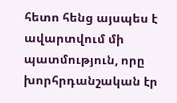հետո հենց այսպես է ավարտվում մի պատմություն, որը խորհրդանշական էր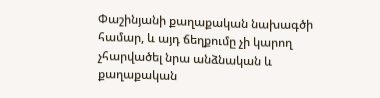Փաշինյանի քաղաքական նախագծի համար, և այդ ճեղքումը չի կարող չհարվածել նրա անձնական և քաղաքական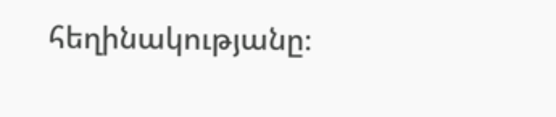հեղինակությանը։